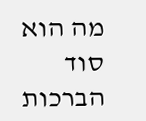מה הוא סוד הברכות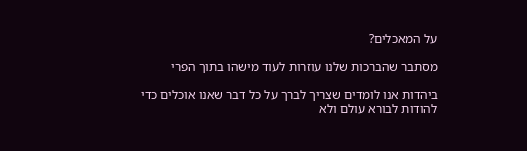על המאכלים?

מסתבר שהברכות שלנו עוזרות לעוד מישהו בתוך הפרי

ביהדות אנו לומדים שצריך לברך על כל דבר שאנו אוכלים כדי להודות לבורא עולם ולא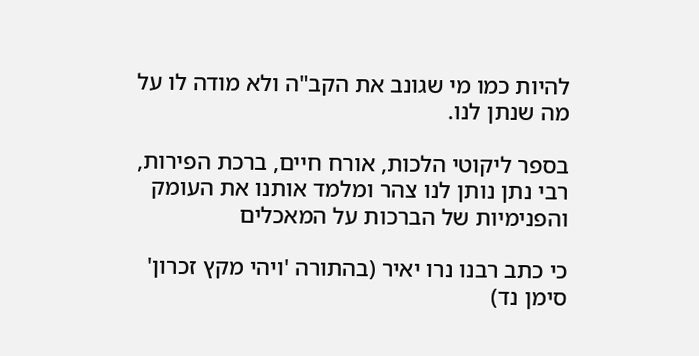להיות כמו מי שגונב את הקב"ה ולא מודה לו על מה שנתן לנו.

בספר ליקוטי הלכות, אורח חיים, ברכת הפירות, רבי נתן נותן לנו צהר ומלמד אותנו את העומק והפנימיות של הברכות על המאכלים

כי כתב רבנו נרו יאיר (בהתורה 'ויהי מקץ זכרון' סימן נד)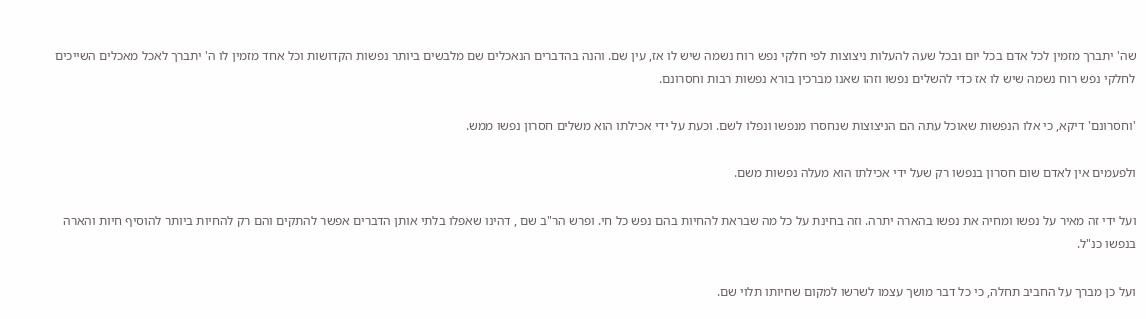שה' יתברך מזמין לכל אדם בכל יום ובכל שעה להעלות ניצוצות לפי חלקי נפש רוח נשמה שיש לו אז, עין שם. והנה בהדברים הנאכלים שם מלבשים ביותר נפשות הקדושות וכל אחד מזמין לו ה' יתברך לאכל מאכלים השייכים לחלקי נפש רוח נשמה שיש לו אז כדי להשלים נפשו וזהו שאנו מברכין בורא נפשות רבות וחסרונם.

'וחסרונם' דיקא, כי אלו הנפשות שאוכל עתה הם הניצוצות שנחסרו מנפשו ונפלו לשם. וכעת על ידי אכילתו הוא משלים חסרון נפשו ממש.

ולפעמים אין לאדם שום חסרון בנפשו רק שעל ידי אכילתו הוא מעלה נפשות משם.

ועל ידי זה מאיר על נפשו ומחיה את נפשו בהארה יתרה. וזה בחינת על כל מה שבראת להחיות בהם נפש כל חי. ופרש הר"ב שם , דהינו שאפלו בלתי אותן הדברים אפשר להתקים והם רק להחיות ביותר להוסיף חיות והארה בנפשו כנ"ל.

ועל כן מברך על החביב תחלה, כי כל דבר מושך עצמו לשרשו למקום שחיותו תלוי שם.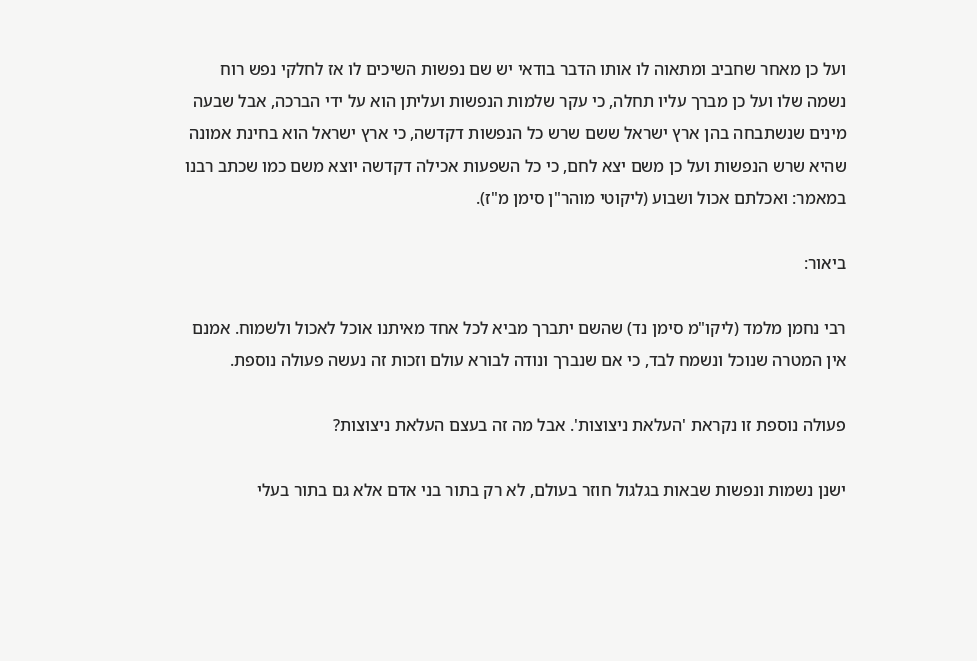ועל כן מאחר שחביב ומתאוה לו אותו הדבר בודאי יש שם נפשות השיכים לו אז לחלקי נפש רוח נשמה שלו ועל כן מברך עליו תחלה, כי עקר שלמות הנפשות ועליתן הוא על ידי הברכה, אבל שבעה מינים שנשתבחה בהן ארץ ישראל ששם שרש כל הנפשות דקדשה, כי ארץ ישראל הוא בחינת אמונה שהיא שרש הנפשות ועל כן משם יצא לחם, כי כל השפעות אכילה דקדשה יוצא משם כמו שכתב רבנו במאמר: ואכלתם אכול ושבוע (ליקוטי מוהר"ן סימן מ"ז).

ביאור:

רבי נחמן מלמד (ליקו"מ סימן נד) שהשם יתברך מביא לכל אחד מאיתנו אוכל לאכול ולשמוח. אמנם אין המטרה שנוכל ונשמח לבד, כי אם שנברך ונודה לבורא עולם וזכות זה נעשה פעולה נוספת.

פעולה נוספת זו נקראת 'העלאת ניצוצות'. אבל מה זה בעצם העלאת ניצוצות?

ישנן נשמות ונפשות שבאות בגלגול חוזר בעולם, לא רק בתור בני אדם אלא גם בתור בעלי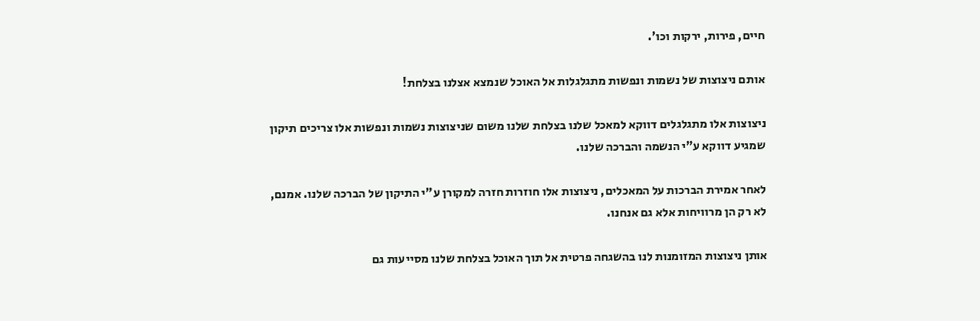חיים, פירות, ירקות וכו'.

אותם ניצוצות של נשמות ונפשות מתגלגלות אל האוכל שנמצא אצלנו בצלחת!

ניצוצות אלו מתגלגלים דווקא למאכל שלנו בצלחת שלנו משום שניצוצות נשמות ונפשות אלו צריכים תיקון שמגיע דווקא ע"י הנשמה והברכה שלנו.

לאחר אמירת הברכות על המאכלים, ניצוצות אלו חוזרות חזרה למקורן ע"י התיקון של הברכה שלנו. אמנם, לא רק הן מרוויחות אלא גם אנחנו.

אותן ניצוצות המזומנות לנו בהשגחה פרטית אל תוך האוכל בצלחת שלנו מסייעות גם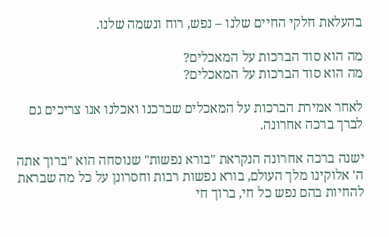בהעלאת חלקי החיים שלנו – נפש, רוח ונשמה שלנו.

מה הוא סוד הברכות על המאכלים?
מה הוא סוד הברכות על המאכלים?

לאחר אמירת הברכות על המאכלים שברכנו ואכלנו אנו צריכים גם לברך ברכה אחרונה.

ישנה ברכה אחרונה הנקראת "בורא נפשות" שנוסחה הוא "ברוך אתה ה' אלוקינו מלך העולם, בורא נפשות רבות וחסרונן על כל מה שבראת להחיות בהם נפש כל חי, ברוך חי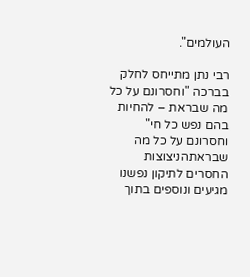העולמים".

רבי נתן מתייחס לחלק בברכה "וחסרונם על כל מה שבראת – להחיות בהם נפש כל חי"
וחסרונם על כל מה שבראתהניצוצות החסרים לתיקון נפשנו מגיעים ונוספים בתוך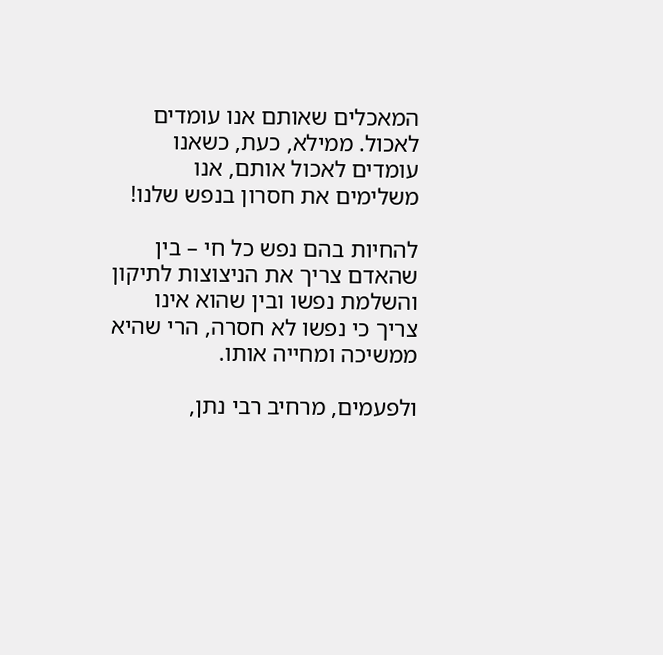המאכלים שאותם אנו עומדים לאכול. ממילא, כעת, כשאנו עומדים לאכול אותם, אנו משלימים את חסרון בנפש שלנו!

להחיות בהם נפש כל חי – בין שהאדם צריך את הניצוצות לתיקון והשלמת נפשו ובין שהוא אינו צריך כי נפשו לא חסרה, הרי שהיא ממשיכה ומחייה אותו.

ולפעמים, מרחיב רבי נתן,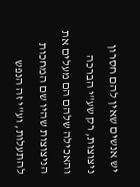יש אנשים שאין להם חסרון ניצוצות, רק שע"י הברכה והאכילה שלהם הם מעלים את הניצוצות שהיו שם המחכות להתעלות, וע"י זה הנפש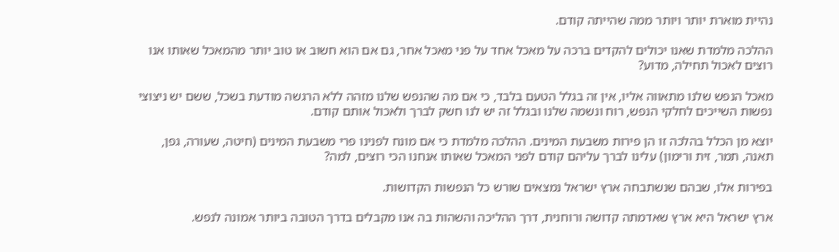נהיית מוארת יותר ויותר ממה שהייתה קודם.

ההלכה מלמדת שאנו יכולים להקדים ברכה על מאכל אחד על פני מאכל אחר, גם אם הוא חשוב או טוב יותר מהמאכל שאותו אנו רוצים לאכול תחילה, מדוע?

מאכל הנפש שלנו מתאווה אליו, אין זה בגלל הטעם בלבד, כי אם מה שהנפש שלנו מזהה ללא הרגשה מודעת בשכל, ששם יש ניצוצי נפשות השייכים לחלקי הנפש, רוח ונשמה שלנו ובגלל זה יש לנו חשק לברך ולאכול אותם קודם.

יוצא מן הכלל בהלכה זו הן פירות משבעת המינים. ההלכה מלמדת כי אם מונח לפנינו פרי משבעת המינים (חיטה, שעורה, גפן, תאנה, תמר, זית ורימון) עלינו לברך עליהם קודם לפני המאכל שאותו אנחנו הכי רוצים, למה?

בפירות אלו, שבהם שנשתבחה ארץ ישראל נמצאים שורש כל הנפשות הקדושות.

ארץ ישראל היא ארץ שאדמתה קדושה ורוחנית, דרך ההליכה והשהות בה אנו מקבלים בדרך הטובה ביותר אמונה לנפש.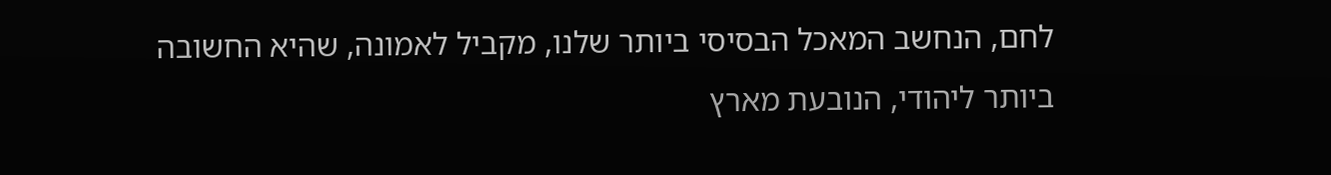לחם, הנחשב המאכל הבסיסי ביותר שלנו, מקביל לאמונה, שהיא החשובה ביותר ליהודי, הנובעת מארץ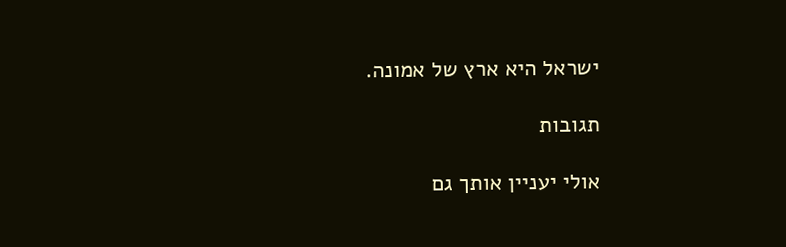ישראל היא ארץ של אמונה.

תגובות

אולי יעניין אותך גם